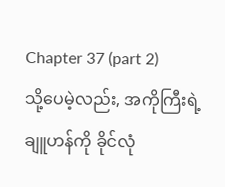Chapter 37 (part 2)
သို့ပေမဲ့လည်း, အကိုကြီးရဲ့ ချူဟန်ကို ခိုင်လုံ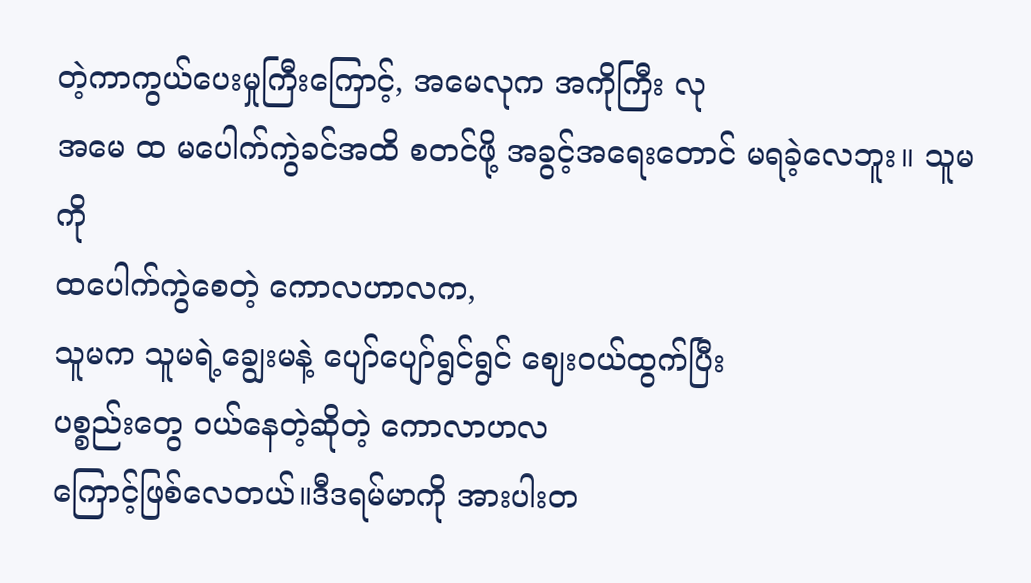တဲ့ကာကွယ်ပေးမှုကြီးကြောင့်, အမေလုက အကိုကြီး လု
အမေ ထ မပေါက်ကွဲခင်အထိ စတင်ဖို့ အခွင့်အရေးတောင် မရခဲ့လေဘူး။ သူမကို
ထပေါက်ကွဲစေတဲ့ ကောလဟာလက,
သူမက သူမရဲ့ချွေးမနဲ့ ပျော်ပျော်ရွင်ရွင် ဈေးဝယ်ထွက်ပြီး
ပစ္စည်းတွေ ဝယ်နေတဲ့ဆိုတဲ့ ကောလာဟလ
ကြောင့်ဖြစ်လေတယ်။ဒီဒရမ်မာကို အားပါးတ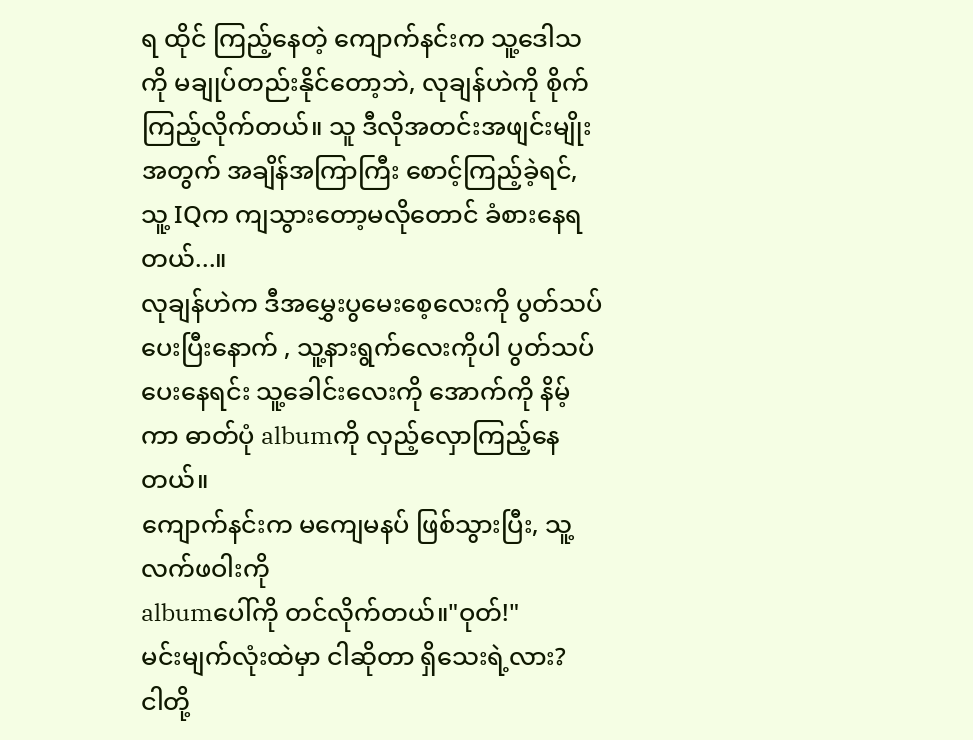ရ ထိုင် ကြည့်နေတဲ့ ကျောက်နင်းက သူ့ဒေါသကို မချုပ်တည်းနိုင်တော့ဘဲ, လုချန်ဟဲကို စိုက်ကြည့်လိုက်တယ်။ သူ ဒီလိုအတင်းအဖျင်းမျိုးအတွက် အချိန်အကြာကြီး စောင့်ကြည့်ခဲ့ရင်, သူ့ IQက ကျသွားတော့မလိုတောင် ခံစားနေရတယ်...။
လုချန်ဟဲက ဒီအမွှေးပွမေးစေ့လေးကို ပွတ်သပ်ပေးပြီးနောက် , သူ့နားရွက်လေးကိုပါ ပွတ်သပ်ပေးနေရင်း သူ့ခေါင်းလေးကို အောက်ကို နိမ့်ကာ ဓာတ်ပုံ albumကို လှည့်လှောကြည့်နေတယ်။
ကျောက်နင်းက မကျေမနပ် ဖြစ်သွားပြီး, သူ့လက်ဖဝါးကို
albumပေါ်ကို တင်လိုက်တယ်။"ဝုတ်!"
မင်းမျက်လုံးထဲမှာ ငါဆိုတာ ရှိသေးရဲ့လား?
ငါတို့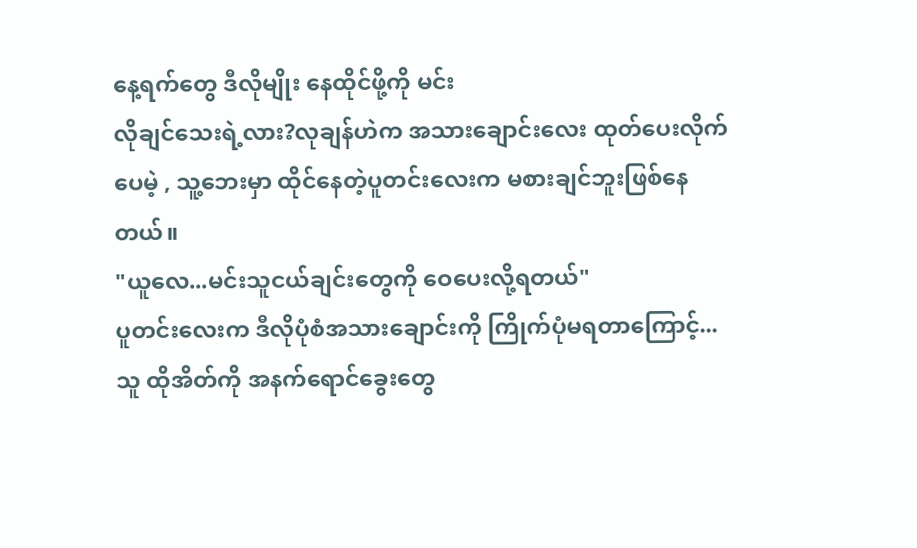နေ့ရက်တွေ ဒီလိုမျိုး နေထိုင်ဖို့ကို မင်း
လိုချင်သေးရဲ့လား?လုချန်ဟဲက အသားချောင်းလေး ထုတ်ပေးလိုက်ပေမဲ့ , သူ့ဘေးမှာ ထိုင်နေတဲ့ပူတင်းလေးက မစားချင်ဘူးဖြစ်နေတယ်။
"ယူလေ...မင်းသူငယ်ချင်းတွေကို ဝေပေးလို့ရတယ်"
ပူတင်းလေးက ဒီလိုပုံစံအသားချောင်းကို ကြိုက်ပုံမရတာကြောင့်...
သူ ထိုအိတ်ကို အနက်ရောင်ခွေးတွေ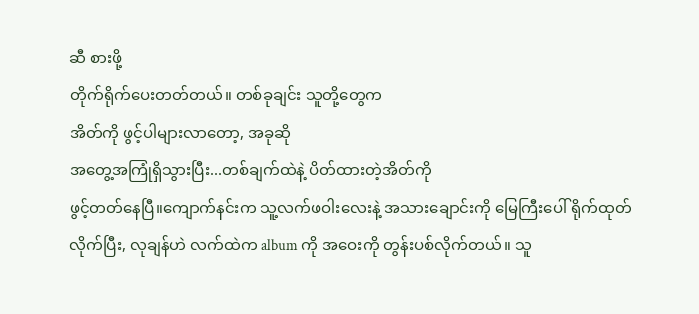ဆီ စားဖို့
တိုက်ရိုက်ပေးတတ်တယ်။ တစ်ခုချင်း သူတို့တွေက
အိတ်ကို ဖွင့်ပါများလာတော့, အခုဆို
အတွေ့အကြုံရှိသွားပြီး...တစ်ချက်ထဲနဲ့ ပိတ်ထားတဲ့အိတ်ကို
ဖွင့်တတ်နေပြီ။ကျောက်နင်းက သူ့လက်ဖဝါးလေးနဲ့ အသားချောင်းကို မြေကြီးပေါ် ရိုက်ထုတ်လိုက်ပြီး, လုချန်ဟဲ လက်ထဲက album ကို အဝေးကို တွန်းပစ်လိုက်တယ်။ သူ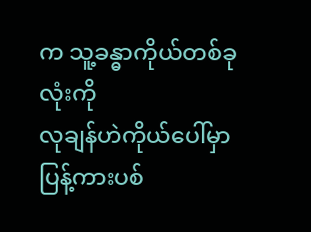က သူ့ခန္ဓာကိုယ်တစ်ခုလုံးကို
လုချန်ဟဲကိုယ်ပေါ်မှာ ပြန့်ကားပစ်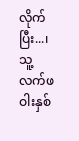လိုက်ပြီး...၊ သူ့လက်ဖဝါးနှစ်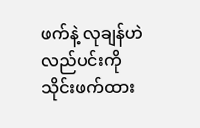ဖက်နဲ့ လုချန်ဟဲ လည်ပင်းကို
သိုင်းဖက်ထား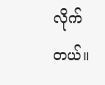လိုက်တယ်။